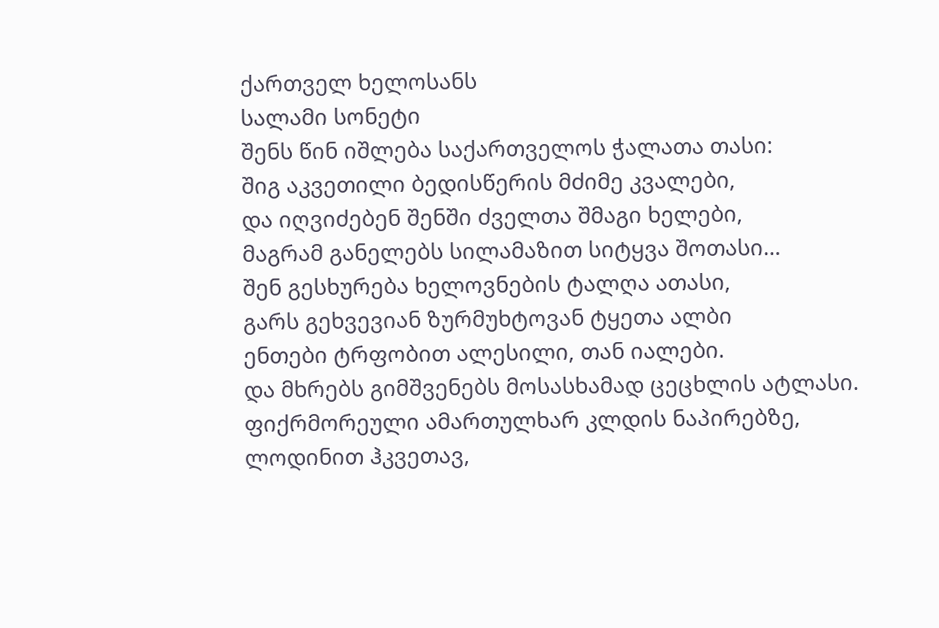ქართველ ხელოსანს
სალამი სონეტი
შენს წინ იშლება საქართველოს ჭალათა თასი:
შიგ აკვეთილი ბედისწერის მძიმე კვალები,
და იღვიძებენ შენში ძველთა შმაგი ხელები,
მაგრამ განელებს სილამაზით სიტყვა შოთასი…
შენ გესხურება ხელოვნების ტალღა ათასი,
გარს გეხვევიან ზურმუხტოვან ტყეთა ალბი
ენთები ტრფობით ალესილი, თან იალები.
და მხრებს გიმშვენებს მოსასხამად ცეცხლის ატლასი.
ფიქრმორეული ამართულხარ კლდის ნაპირებზე,
ლოდინით ჰკვეთავ,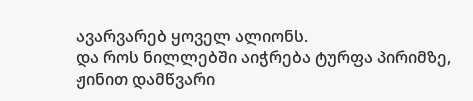ავარვარებ ყოველ ალიონს.
და როს ნილლებში აიჭრება ტურფა პირიმზე,
ჟინით დამწვარი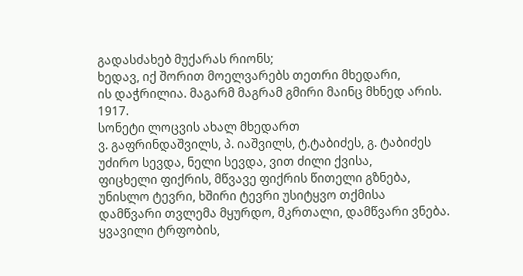გადასძახებ მუქარას რიონს;
ხედავ, იქ შორით მოელვარებს თეთრი მხედარი,
ის დაჭრილია. მაგარმ მაგრამ გმირი მაინც მხნედ არის.
1917.
სონეტი ლოცვის ახალ მხედართ
ვ. გაფრინდაშვილს, პ. იაშვილს, ტ.ტაბიძეს, გ. ტაბიძეს
უძირო სევდა, ნელი სევდა, ვით ძილი ქვისა,
ფიცხელი ფიქრის, მწვავე ფიქრის წითელი გზნება,
უნისლო ტევრი, ხშირი ტევრი უსიტყვო თქმისა
დამწვარი თვლემა მყურდო, მკრთალი, დამწვარი ვნება.
ყვავილი ტრფობის,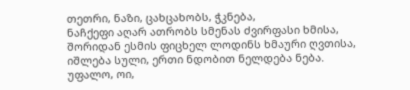თეთრი, ნაზი, ცახცახობს, ჭკნება,
ნაჩქეფი აღარ ათრობს სმენას ძვირფასი ხმისა,
შორიდან ესმის ფიცხელ ლოდინს ხმაური ღვთისა,
იშლება სული, ერთი ნდობით ნელდება ნება.
უფალო, ოი,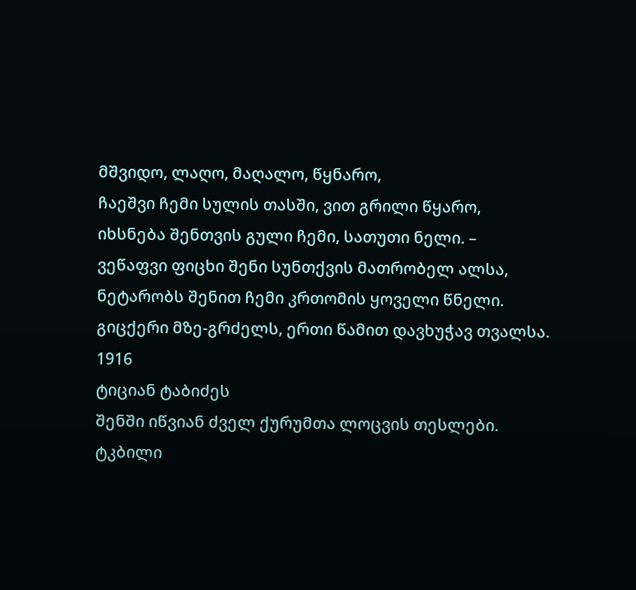მშვიდო, ლაღო, მაღალო, წყნარო,
ჩაეშვი ჩემი სულის თასში, ვით გრილი წყარო,
იხსნება შენთვის გული ჩემი, სათუთი ნელი. –
ვეწაფვი ფიცხი შენი სუნთქვის მათრობელ ალსა,
ნეტარობს შენით ჩემი კრთომის ყოველი წნელი.
გიცქერი მზე-გრძელს, ერთი წამით დავხუჭავ თვალსა.
1916
ტიციან ტაბიძეს
შენში იწვიან ძველ ქურუმთა ლოცვის თესლები.
ტკბილი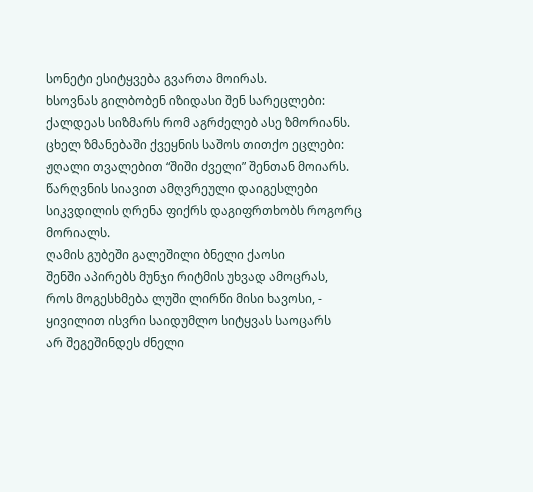სონეტი ესიტყვება გვართა მოირას.
ხსოვნას გილბობენ იზიდასი შენ სარეცლები:
ქალდეას სიზმარს რომ აგრძელებ ასე ზმორიანს.
ცხელ ზმანებაში ქვეყნის საშოს თითქო ეცლები:
ჟღალი თვალებით “შიში ძველი” შენთან მოიარს.
წარღვნის სიავით ამღვრეული დაიგესლები
სიკვდილის ღრენა ფიქრს დაგიფრთხობს როგორც მორიალს.
ღამის გუბეში გალეშილი ბნელი ქაოსი
შენში აპირებს მუნჯი რიტმის უხვად ამოცრას,
როს მოგესხმება ლუში ლირწი მისი ხავოსი, -
ყივილით ისვრი საიდუმლო სიტყვას საოცარს
არ შეგეშინდეს ძნელი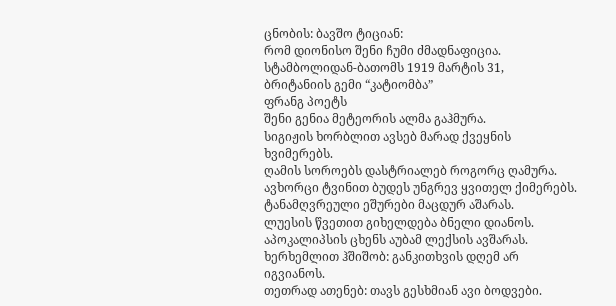ცნობის: ბავშო ტიციან:
რომ დიონისო შენი ჩუმი ძმადნაფიცია.
სტამბოლიდან-ბათომს 1919 მარტის 31,
ბრიტანიის გემი “კატიომბა”
ფრანგ პოეტს
შენი გენია მეტეორის ალმა გაჰმურა.
სიგიჟის ხორბლით ავსებ მარად ქვეყნის ხვიმერებს.
ღამის სოროებს დასტრიალებ როგორც ღამურა.
ავხორცი ტვინით ბუდეს უნგრევ ყვითელ ქიმერებს.
ტანამღვრეული ეშურები მაცდურ აშარას.
ლუესის წვეთით გიხელდება ბნელი დიანოს.
აპოკალიპსის ცხენს აუბამ ლექსის ავშარას.
ხერხემლით ჰშიშობ: განკითხვის დღემ არ იგვიანოს.
თეთრად ათენებ: თავს გესხმიან ავი ბოდვები.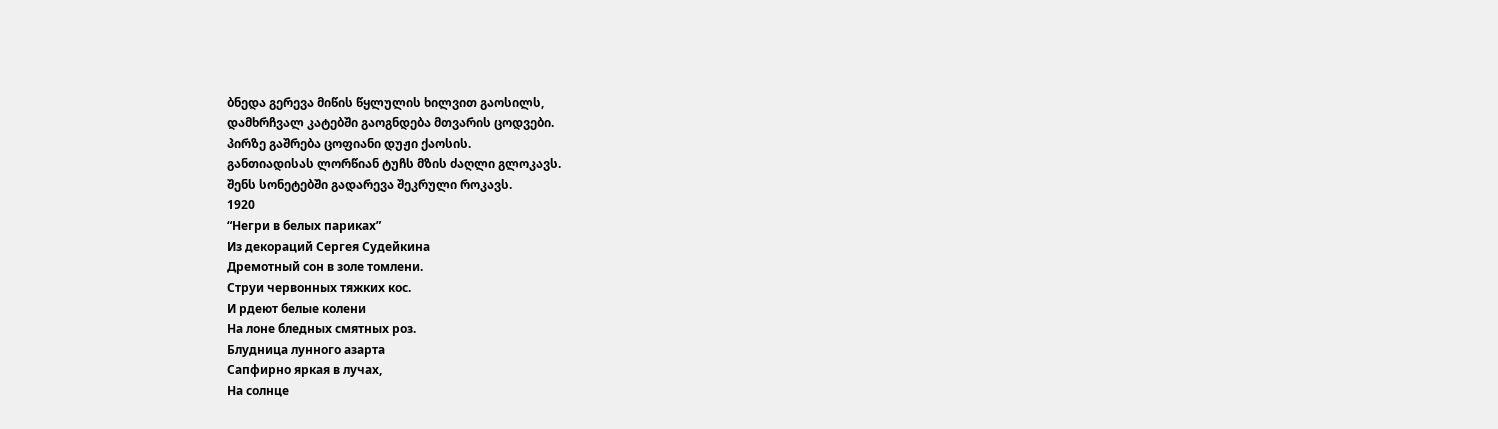ბნედა გერევა მიწის წყლულის ხილვით გაოსილს,
დამხრჩვალ კატებში გაოგნდება მთვარის ცოდვები.
პირზე გაშრება ცოფიანი დუჟი ქაოსის.
განთიადისას ლორწიან ტუჩს მზის ძაღლი გლოკავს.
შენს სონეტებში გადარევა შეკრული როკავს.
1920
“Негри в белых париках”
Из декораций Сергея Судейкина
Дремотный сон в золе томлени.
Струи червонных тяжких кос.
И рдеют белые колени
На лоне бледных смятных роз.
Блудница лунного азарта
Сапфирно яркая в лучах,
На солнце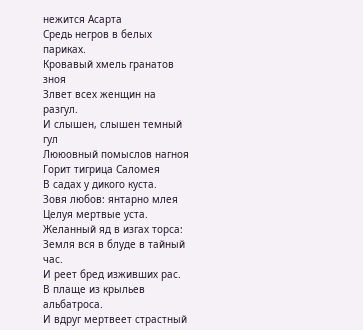нежится Асарта
Средь негров в белых париках.
Кровавый хмель гранатов зноя
Злвет всех женщин на разгул.
И слышен, слышен темный гул
Лююовный помыслов нагноя
Горит тигрица Саломея
В садах у дикого куста.
Зовя любов: янтарно млея
Целуя мертвые уста.
Желанный яд в изгах торса:
Земля вся в блуде в тайный час.
И реет бред изживших рас.
В плаще из крыльев альбатроса.
И вдруг мертвеет страстный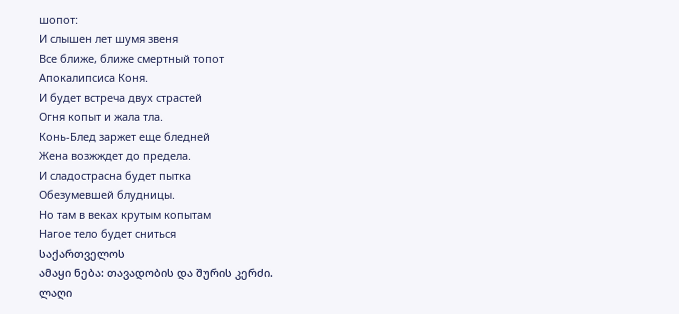шопот:
И слышен лет шумя звеня
Все ближе, ближе смертный топот
Апокалипсиса Коня.
И будет встреча двух страстей
Огня копыт и жала тла.
Конь-Блед заржет еще бледней
Жена возжждет до предела.
И сладострасна будет пытка
Обезумевшей блудницы.
Но там в веках крутым копытам
Нагое тело будет сниться
საქართველოს
ამაყი ნება: თავადობის და შურის კერძი.
ლაღი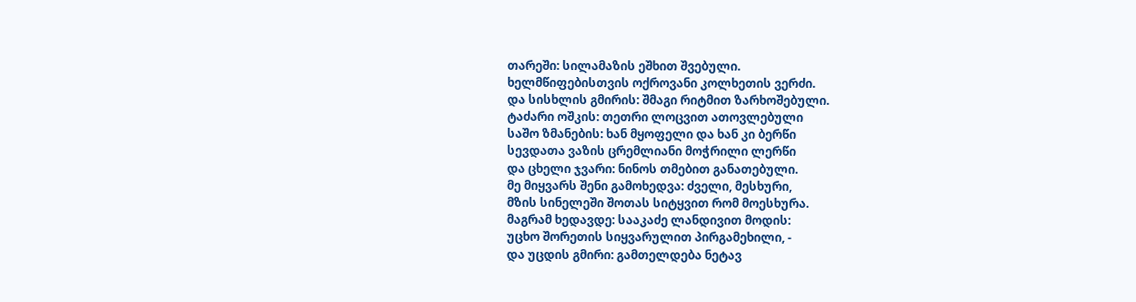თარეში: სილამაზის ეშხით შვებული.
ხელმწიფებისთვის ოქროვანი კოლხეთის ვერძი.
და სისხლის გმირის: შმაგი რიტმით ზარხოშებული.
ტაძარი ოშკის: თეთრი ლოცვით ათოვლებული
საშო ზმანების: ხან მყოფელი და ხან კი ბერწი
სევდათა ვაზის ცრემლიანი მოჭრილი ლერწი
და ცხელი ჯვარი: ნინოს თმებით განათებული.
მე მიყვარს შენი გამოხედვა: ძველი, მესხური,
მზის სინელეში შოთას სიტყვით რომ მოესხურა.
მაგრამ ხედავდე: სააკაძე ლანდივით მოდის:
უცხო შორეთის სიყვარულით პირგამეხილი, -
და უცდის გმირი: გამთელდება ნეტავ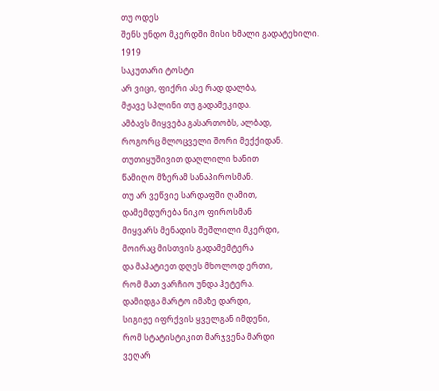თუ ოდეს
შენს უნდო მკერდში მისი ხმალი გადატეხილი.
1919
საკუთარი ტოსტი
არ ვიცი, ფიქრი ასე რად დალბა,
მჟავე სპლინი თუ გადამეკიდა.
ამბავს მიყვება გასართობს, ალბად,
როგორც მლოცველი შორი მექქიდან.
თუთიყუშივით დაღლილი ხანით
წამიღო მზერამ სანაპიროსმან.
თუ არ ვეწვიე სარდაფში ღამით,
დამემდურება ნიკო ფიროსმან
მიყვარს მენადის შეშლილი მკერდი,
მოირაც მისთვის გადამემტერა
და მაპატიეთ დღეს მხოლოდ ერთი,
რომ მათ ვარჩიო უნდა ჰეტერა.
დამიდგა მარტო იმაზე დარდი,
სიგიჟე იფრქვის ყველგან იმდენი,
რომ სტატისტიკით მარჯვენა მარდი
ვეღარ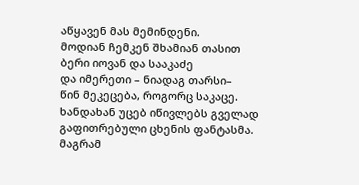აწყავენ მას მემინდენი.
მოდიან ჩემკენ შხამიან თასით
ბერი იოვან და სააკაძე
და იმერეთი – ნიადაგ თარსი–
წინ მეკეცება, როგორც საკაცე.
ხანდახან უცებ იწივლებს გველად
გაფითრებული ცხენის ფანტასმა.
მაგრამ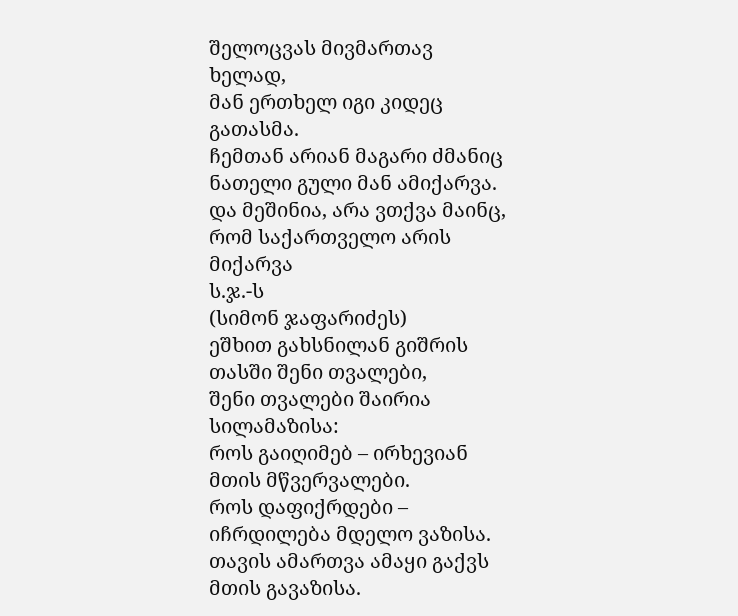შელოცვას მივმართავ ხელად,
მან ერთხელ იგი კიდეც გათასმა.
ჩემთან არიან მაგარი ძმანიც
ნათელი გული მან ამიქარვა.
და მეშინია, არა ვთქვა მაინც,
რომ საქართველო არის მიქარვა
ს.ჯ.-ს
(სიმონ ჯაფარიძეს)
ეშხით გახსნილან გიშრის თასში შენი თვალები,
შენი თვალები შაირია სილამაზისა:
როს გაიღიმებ – ირხევიან მთის მწვერვალები.
როს დაფიქრდები – იჩრდილება მდელო ვაზისა.
თავის ამართვა ამაყი გაქვს მთის გავაზისა.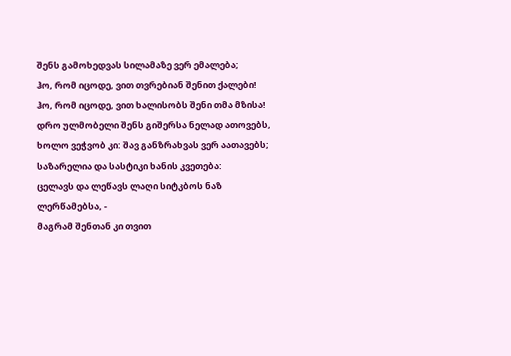შენს გამოხედვას სილამაზე ვერ ემალება;
ჰო, რომ იცოდე, ვით თვრებიან შენით ქალები!
ჰო, რომ იცოდე, ვით ხალისობს შენი თმა მზისა!
დრო ულმობელი შენს გიშერსა ნელად ათოვებს,
ხოლო ვეჭვობ კი: შავ განზრახვას ვერ აათავებს;
საზარელია და სასტიკი ხანის კვეთება:
ცელავს და ლეწავს ლაღი სიტკბოს ნაზ ლერწამებსა, -
მაგრამ შენთან კი თვით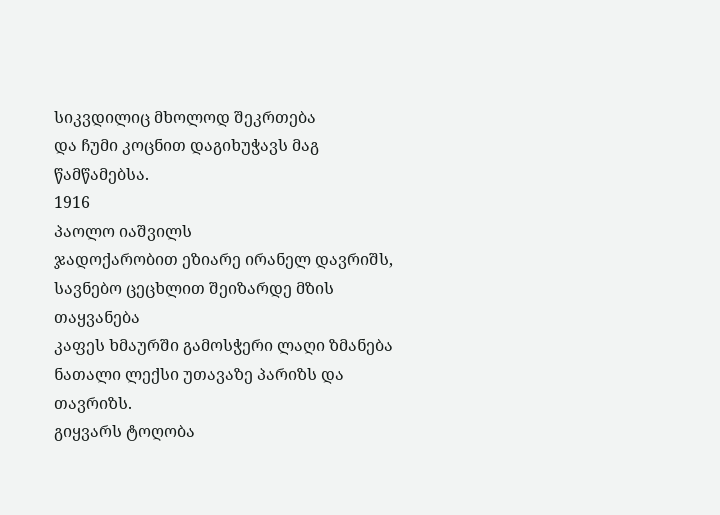სიკვდილიც მხოლოდ შეკრთება
და ჩუმი კოცნით დაგიხუჭავს მაგ წამწამებსა.
1916
პაოლო იაშვილს
ჯადოქარობით ეზიარე ირანელ დავრიშს,
სავნებო ცეცხლით შეიზარდე მზის თაყვანება
კაფეს ხმაურში გამოსჭერი ლაღი ზმანება
ნათალი ლექსი უთავაზე პარიზს და თავრიზს.
გიყვარს ტოღობა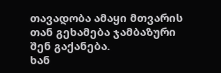თავადობა ამაყი მთვარის
თან გეხამება ჯამბაზური შენ გაქანება.
ხან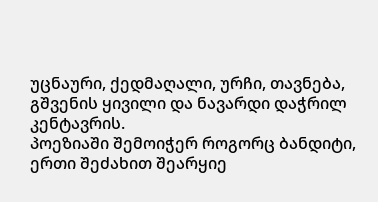უცნაური, ქედმაღალი, ურჩი, თავნება,
გშვენის ყივილი და ნავარდი დაჭრილ კენტავრის.
პოეზიაში შემოიჭერ როგორც ბანდიტი,
ერთი შეძახით შეარყიე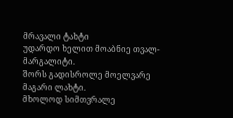მრავალი ტახტი
უდარდო ხელით მოაბნიე თვალ-მარგალიტი.
შორს გადისროლე მოელვარე მაგარი ლახტი.
მხოლოდ სიმთვრალე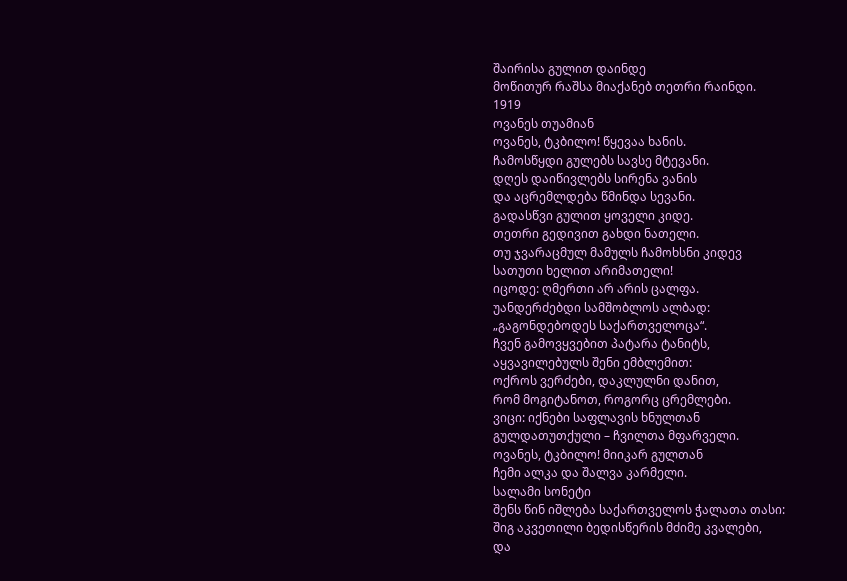შაირისა გულით დაინდე
მოწითურ რაშსა მიაქანებ თეთრი რაინდი.
1919
ოვანეს თუამიან
ოვანეს, ტკბილო! წყევაა ხანის.
ჩამოსწყდი გულებს სავსე მტევანი.
დღეს დაიწივლებს სირენა ვანის
და აცრემლდება წმინდა სევანი.
გადასწვი გულით ყოველი კიდე.
თეთრი გედივით გახდი ნათელი.
თუ ჯვარაცმულ მამულს ჩამოხსნი კიდევ
სათუთი ხელით არიმათელი!
იცოდე: ღმერთი არ არის ცალფა.
უანდერძებდი სამშობლოს ალბად:
„გაგონდებოდეს საქართველოცა“.
ჩვენ გამოვყვებით პატარა ტანიტს,
აყვავილებულს შენი ემბლემით:
ოქროს ვერძები, დაკლულნი დანით,
რომ მოგიტანოთ, როგორც ცრემლები.
ვიცი: იქნები საფლავის ხნულთან
გულდათუთქული – ჩვილთა მფარველი.
ოვანეს, ტკბილო! მიიკარ გულთან
ჩემი ალკა და შალვა კარმელი.
სალამი სონეტი
შენს წინ იშლება საქართველოს ჭალათა თასი:
შიგ აკვეთილი ბედისწერის მძიმე კვალები,
და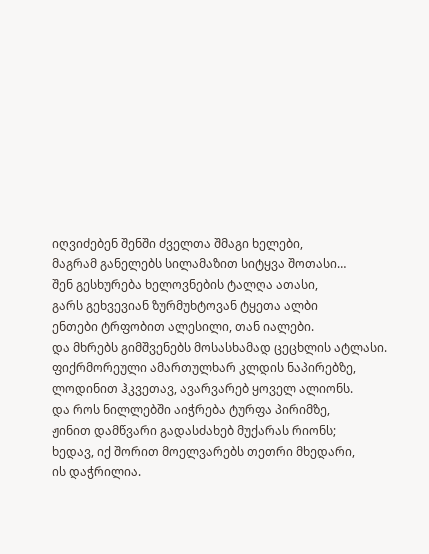იღვიძებენ შენში ძველთა შმაგი ხელები,
მაგრამ განელებს სილამაზით სიტყვა შოთასი…
შენ გესხურება ხელოვნების ტალღა ათასი,
გარს გეხვევიან ზურმუხტოვან ტყეთა ალბი
ენთები ტრფობით ალესილი, თან იალები.
და მხრებს გიმშვენებს მოსასხამად ცეცხლის ატლასი.
ფიქრმორეული ამართულხარ კლდის ნაპირებზე,
ლოდინით ჰკვეთავ, ავარვარებ ყოველ ალიონს.
და როს ნილლებში აიჭრება ტურფა პირიმზე,
ჟინით დამწვარი გადასძახებ მუქარას რიონს;
ხედავ, იქ შორით მოელვარებს თეთრი მხედარი,
ის დაჭრილია.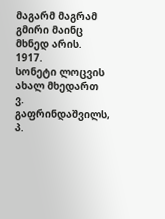მაგარმ მაგრამ გმირი მაინც მხნედ არის.
1917.
სონეტი ლოცვის ახალ მხედართ
ვ. გაფრინდაშვილს, პ.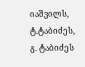იაშვილს, ტ.ტაბიძეს, გ. ტაბიძეს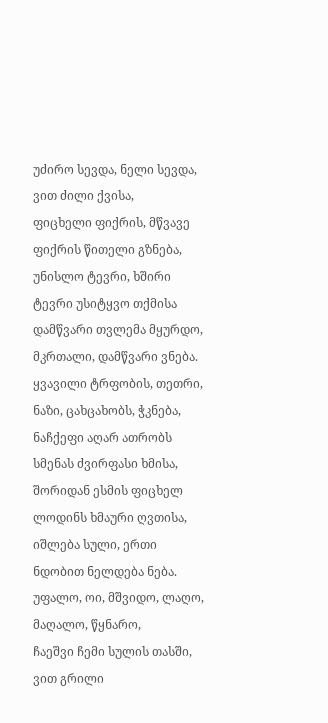უძირო სევდა, ნელი სევდა, ვით ძილი ქვისა,
ფიცხელი ფიქრის, მწვავე ფიქრის წითელი გზნება,
უნისლო ტევრი, ხშირი ტევრი უსიტყვო თქმისა
დამწვარი თვლემა მყურდო, მკრთალი, დამწვარი ვნება.
ყვავილი ტრფობის, თეთრი, ნაზი, ცახცახობს, ჭკნება,
ნაჩქეფი აღარ ათრობს სმენას ძვირფასი ხმისა,
შორიდან ესმის ფიცხელ ლოდინს ხმაური ღვთისა,
იშლება სული, ერთი ნდობით ნელდება ნება.
უფალო, ოი, მშვიდო, ლაღო, მაღალო, წყნარო,
ჩაეშვი ჩემი სულის თასში, ვით გრილი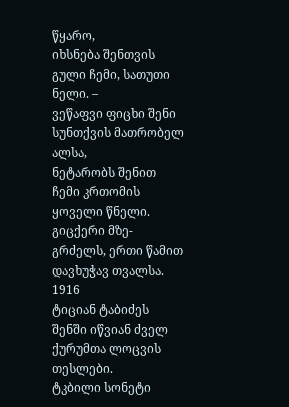წყარო,
იხსნება შენთვის გული ჩემი, სათუთი ნელი. –
ვეწაფვი ფიცხი შენი სუნთქვის მათრობელ ალსა,
ნეტარობს შენით ჩემი კრთომის ყოველი წნელი.
გიცქერი მზე-გრძელს, ერთი წამით დავხუჭავ თვალსა.
1916
ტიციან ტაბიძეს
შენში იწვიან ძველ ქურუმთა ლოცვის თესლები.
ტკბილი სონეტი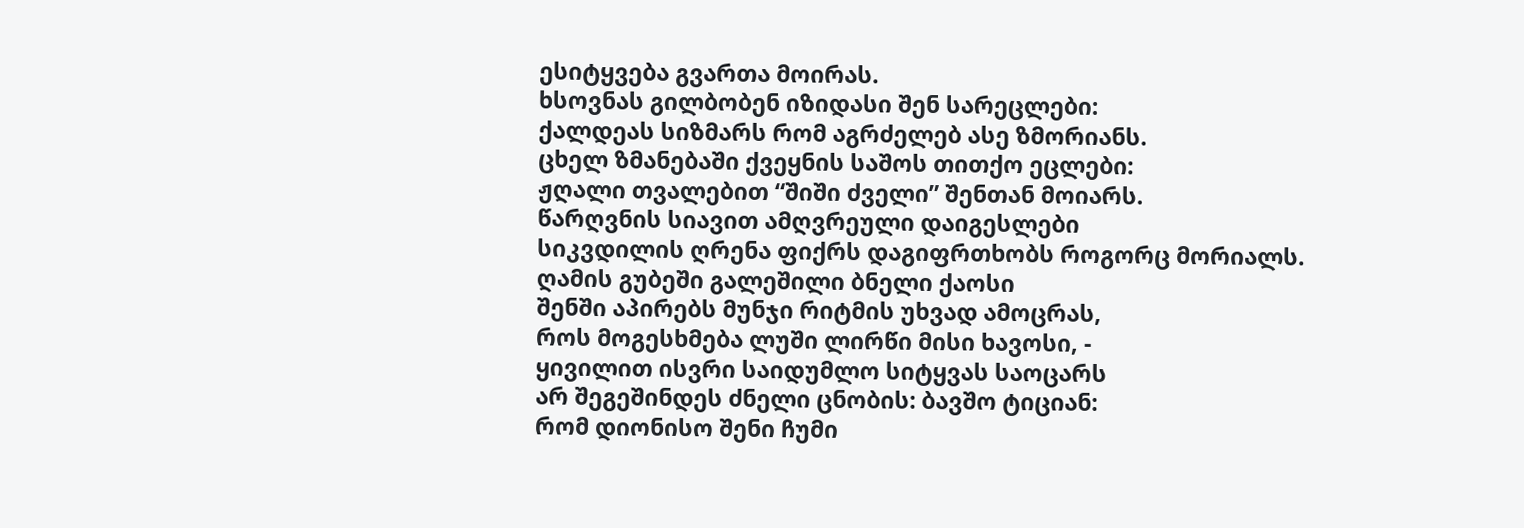ესიტყვება გვართა მოირას.
ხსოვნას გილბობენ იზიდასი შენ სარეცლები:
ქალდეას სიზმარს რომ აგრძელებ ასე ზმორიანს.
ცხელ ზმანებაში ქვეყნის საშოს თითქო ეცლები:
ჟღალი თვალებით “შიში ძველი” შენთან მოიარს.
წარღვნის სიავით ამღვრეული დაიგესლები
სიკვდილის ღრენა ფიქრს დაგიფრთხობს როგორც მორიალს.
ღამის გუბეში გალეშილი ბნელი ქაოსი
შენში აპირებს მუნჯი რიტმის უხვად ამოცრას,
როს მოგესხმება ლუში ლირწი მისი ხავოსი, -
ყივილით ისვრი საიდუმლო სიტყვას საოცარს
არ შეგეშინდეს ძნელი ცნობის: ბავშო ტიციან:
რომ დიონისო შენი ჩუმი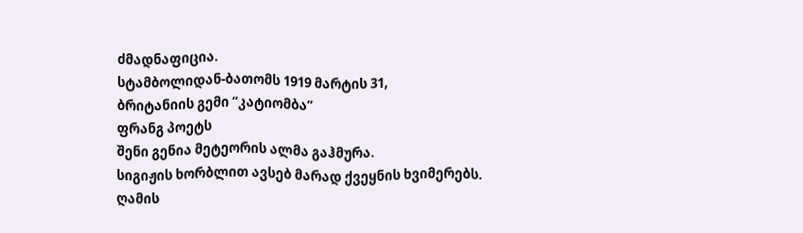ძმადნაფიცია.
სტამბოლიდან-ბათომს 1919 მარტის 31,
ბრიტანიის გემი “კატიომბა”
ფრანგ პოეტს
შენი გენია მეტეორის ალმა გაჰმურა.
სიგიჟის ხორბლით ავსებ მარად ქვეყნის ხვიმერებს.
ღამის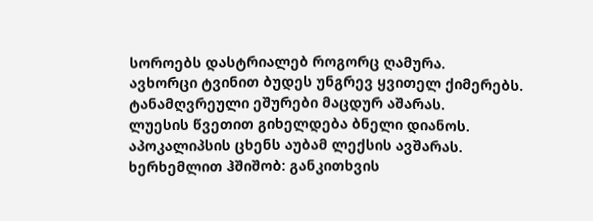სოროებს დასტრიალებ როგორც ღამურა.
ავხორცი ტვინით ბუდეს უნგრევ ყვითელ ქიმერებს.
ტანამღვრეული ეშურები მაცდურ აშარას.
ლუესის წვეთით გიხელდება ბნელი დიანოს.
აპოკალიპსის ცხენს აუბამ ლექსის ავშარას.
ხერხემლით ჰშიშობ: განკითხვის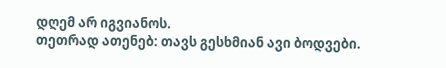დღემ არ იგვიანოს.
თეთრად ათენებ: თავს გესხმიან ავი ბოდვები.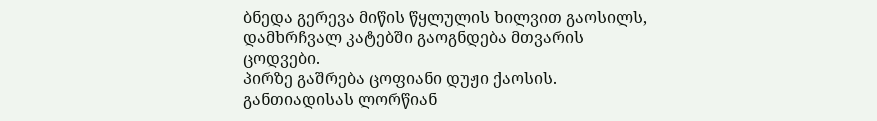ბნედა გერევა მიწის წყლულის ხილვით გაოსილს,
დამხრჩვალ კატებში გაოგნდება მთვარის ცოდვები.
პირზე გაშრება ცოფიანი დუჟი ქაოსის.
განთიადისას ლორწიან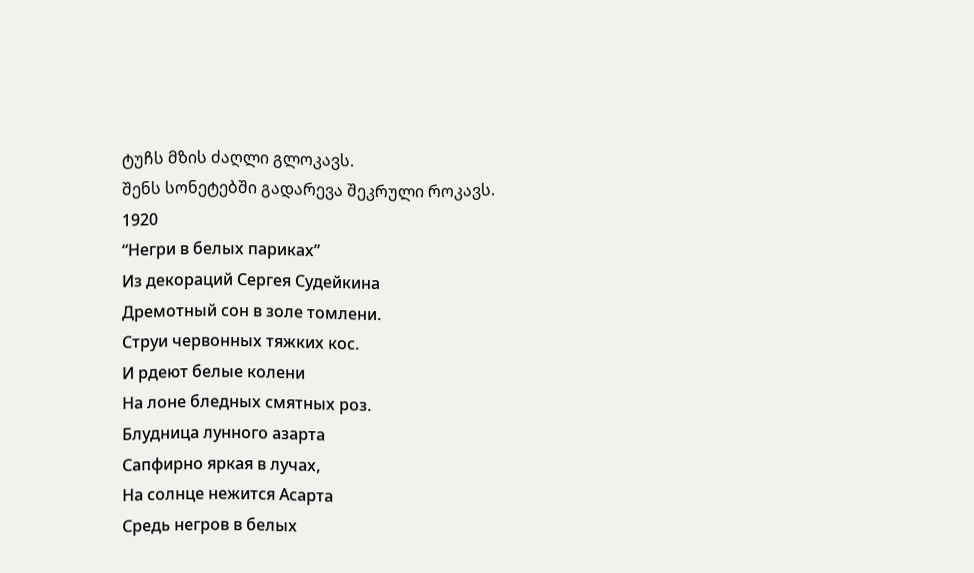ტუჩს მზის ძაღლი გლოკავს.
შენს სონეტებში გადარევა შეკრული როკავს.
1920
“Негри в белых париках”
Из декораций Сергея Судейкина
Дремотный сон в золе томлени.
Струи червонных тяжких кос.
И рдеют белые колени
На лоне бледных смятных роз.
Блудница лунного азарта
Сапфирно яркая в лучах,
На солнце нежится Асарта
Средь негров в белых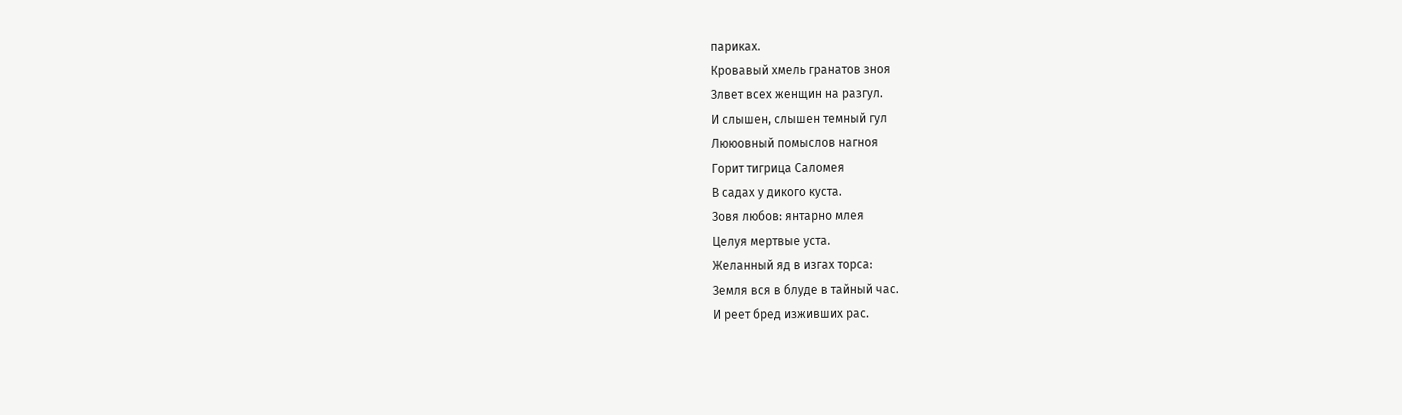париках.
Кровавый хмель гранатов зноя
Злвет всех женщин на разгул.
И слышен, слышен темный гул
Лююовный помыслов нагноя
Горит тигрица Саломея
В садах у дикого куста.
Зовя любов: янтарно млея
Целуя мертвые уста.
Желанный яд в изгах торса:
Земля вся в блуде в тайный час.
И реет бред изживших рас.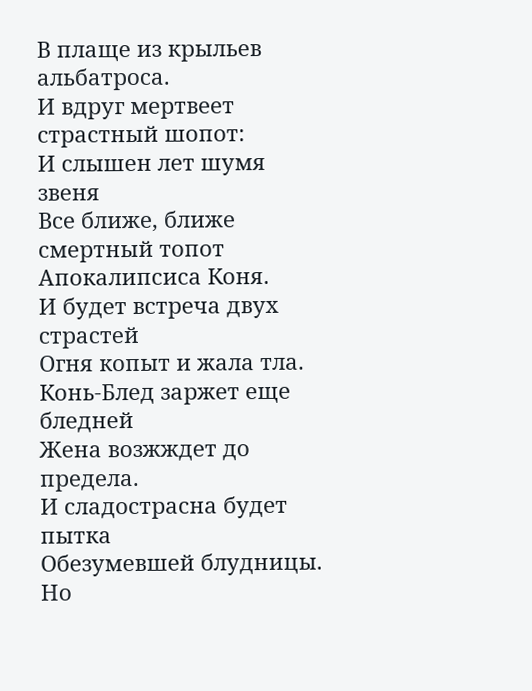В плаще из крыльев альбатроса.
И вдруг мертвеет страстный шопот:
И слышен лет шумя звеня
Все ближе, ближе смертный топот
Апокалипсиса Коня.
И будет встреча двух страстей
Огня копыт и жала тла.
Конь-Блед заржет еще бледней
Жена возжждет до предела.
И сладострасна будет пытка
Обезумевшей блудницы.
Но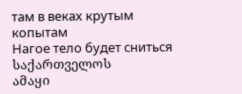там в веках крутым копытам
Нагое тело будет сниться
საქართველოს
ამაყი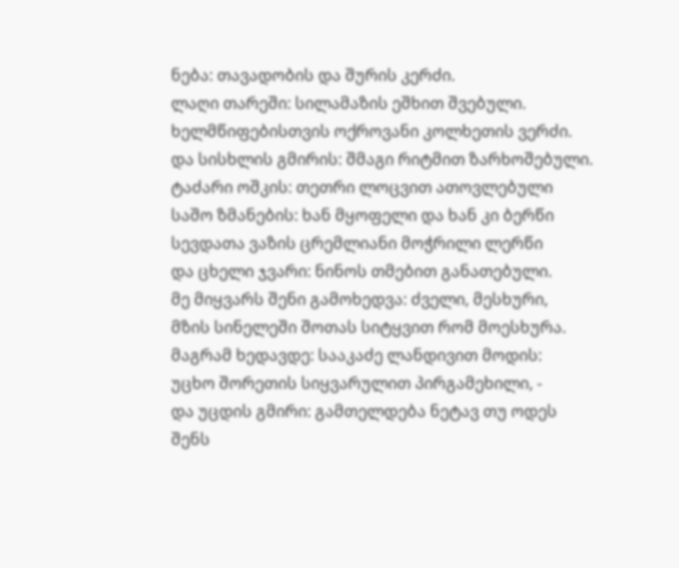ნება: თავადობის და შურის კერძი.
ლაღი თარეში: სილამაზის ეშხით შვებული.
ხელმწიფებისთვის ოქროვანი კოლხეთის ვერძი.
და სისხლის გმირის: შმაგი რიტმით ზარხოშებული.
ტაძარი ოშკის: თეთრი ლოცვით ათოვლებული
საშო ზმანების: ხან მყოფელი და ხან კი ბერწი
სევდათა ვაზის ცრემლიანი მოჭრილი ლერწი
და ცხელი ჯვარი: ნინოს თმებით განათებული.
მე მიყვარს შენი გამოხედვა: ძველი, მესხური,
მზის სინელეში შოთას სიტყვით რომ მოესხურა.
მაგრამ ხედავდე: სააკაძე ლანდივით მოდის:
უცხო შორეთის სიყვარულით პირგამეხილი, -
და უცდის გმირი: გამთელდება ნეტავ თუ ოდეს
შენს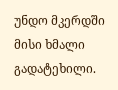უნდო მკერდში მისი ხმალი გადატეხილი.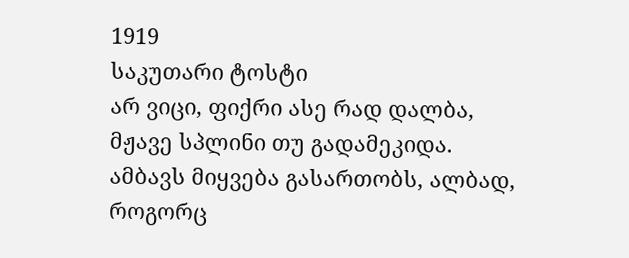1919
საკუთარი ტოსტი
არ ვიცი, ფიქრი ასე რად დალბა,
მჟავე სპლინი თუ გადამეკიდა.
ამბავს მიყვება გასართობს, ალბად,
როგორც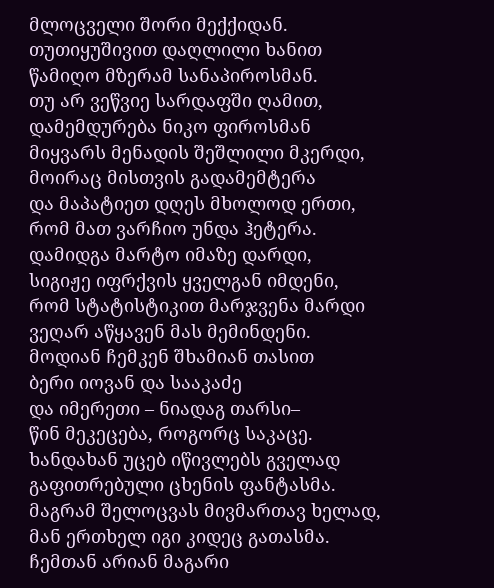მლოცველი შორი მექქიდან.
თუთიყუშივით დაღლილი ხანით
წამიღო მზერამ სანაპიროსმან.
თუ არ ვეწვიე სარდაფში ღამით,
დამემდურება ნიკო ფიროსმან
მიყვარს მენადის შეშლილი მკერდი,
მოირაც მისთვის გადამემტერა
და მაპატიეთ დღეს მხოლოდ ერთი,
რომ მათ ვარჩიო უნდა ჰეტერა.
დამიდგა მარტო იმაზე დარდი,
სიგიჟე იფრქვის ყველგან იმდენი,
რომ სტატისტიკით მარჯვენა მარდი
ვეღარ აწყავენ მას მემინდენი.
მოდიან ჩემკენ შხამიან თასით
ბერი იოვან და სააკაძე
და იმერეთი – ნიადაგ თარსი–
წინ მეკეცება, როგორც საკაცე.
ხანდახან უცებ იწივლებს გველად
გაფითრებული ცხენის ფანტასმა.
მაგრამ შელოცვას მივმართავ ხელად,
მან ერთხელ იგი კიდეც გათასმა.
ჩემთან არიან მაგარი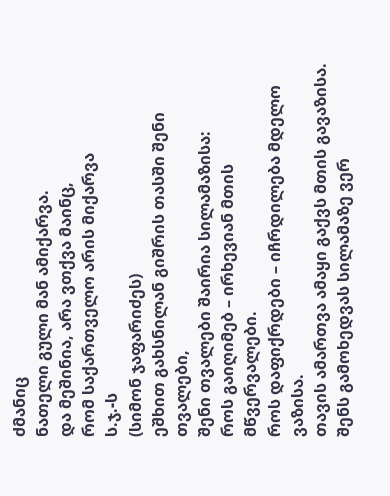ძმანიც
ნათელი გული მან ამიქარვა.
და მეშინია, არა ვთქვა მაინც,
რომ საქართველო არის მიქარვა
ს.ჯ.-ს
(სიმონ ჯაფარიძეს)
ეშხით გახსნილან გიშრის თასში შენი თვალები,
შენი თვალები შაირია სილამაზისა:
როს გაიღიმებ – ირხევიან მთის მწვერვალები.
როს დაფიქრდები – იჩრდილება მდელო ვაზისა.
თავის ამართვა ამაყი გაქვს მთის გავაზისა.
შენს გამოხედვას სილამაზე ვერ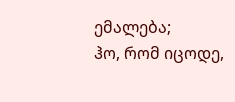ემალება;
ჰო, რომ იცოდე,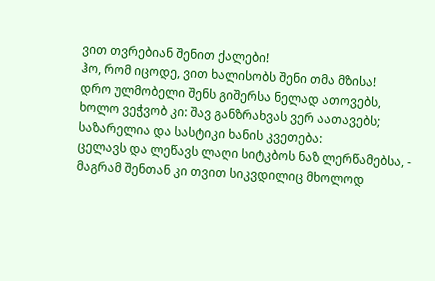ვით თვრებიან შენით ქალები!
ჰო, რომ იცოდე, ვით ხალისობს შენი თმა მზისა!
დრო ულმობელი შენს გიშერსა ნელად ათოვებს,
ხოლო ვეჭვობ კი: შავ განზრახვას ვერ აათავებს;
საზარელია და სასტიკი ხანის კვეთება:
ცელავს და ლეწავს ლაღი სიტკბოს ნაზ ლერწამებსა, -
მაგრამ შენთან კი თვით სიკვდილიც მხოლოდ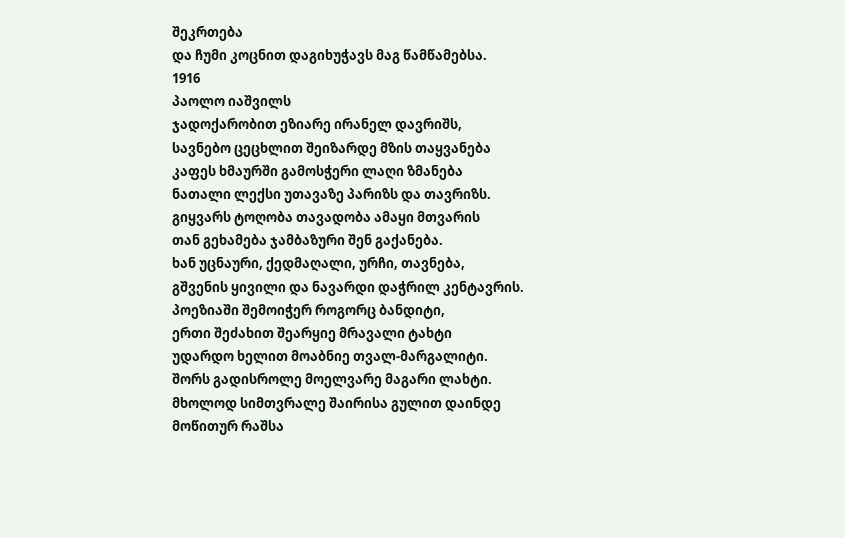შეკრთება
და ჩუმი კოცნით დაგიხუჭავს მაგ წამწამებსა.
1916
პაოლო იაშვილს
ჯადოქარობით ეზიარე ირანელ დავრიშს,
სავნებო ცეცხლით შეიზარდე მზის თაყვანება
კაფეს ხმაურში გამოსჭერი ლაღი ზმანება
ნათალი ლექსი უთავაზე პარიზს და თავრიზს.
გიყვარს ტოღობა თავადობა ამაყი მთვარის
თან გეხამება ჯამბაზური შენ გაქანება.
ხან უცნაური, ქედმაღალი, ურჩი, თავნება,
გშვენის ყივილი და ნავარდი დაჭრილ კენტავრის.
პოეზიაში შემოიჭერ როგორც ბანდიტი,
ერთი შეძახით შეარყიე მრავალი ტახტი
უდარდო ხელით მოაბნიე თვალ-მარგალიტი.
შორს გადისროლე მოელვარე მაგარი ლახტი.
მხოლოდ სიმთვრალე შაირისა გულით დაინდე
მოწითურ რაშსა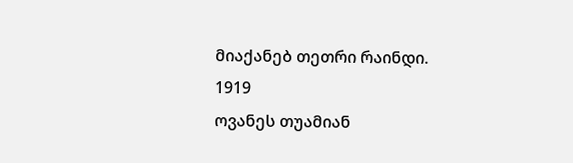მიაქანებ თეთრი რაინდი.
1919
ოვანეს თუამიან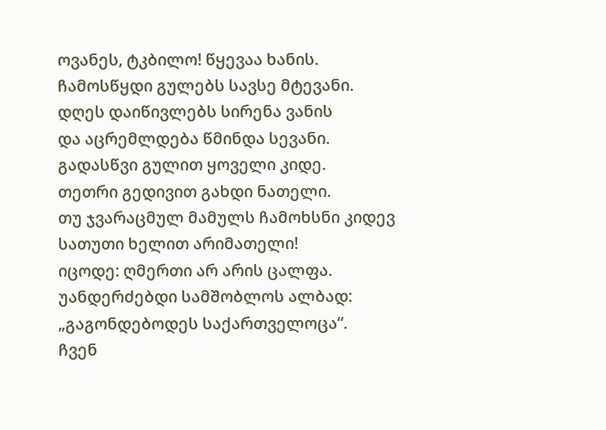ოვანეს, ტკბილო! წყევაა ხანის.
ჩამოსწყდი გულებს სავსე მტევანი.
დღეს დაიწივლებს სირენა ვანის
და აცრემლდება წმინდა სევანი.
გადასწვი გულით ყოველი კიდე.
თეთრი გედივით გახდი ნათელი.
თუ ჯვარაცმულ მამულს ჩამოხსნი კიდევ
სათუთი ხელით არიმათელი!
იცოდე: ღმერთი არ არის ცალფა.
უანდერძებდი სამშობლოს ალბად:
„გაგონდებოდეს საქართველოცა“.
ჩვენ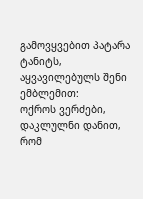გამოვყვებით პატარა ტანიტს,
აყვავილებულს შენი ემბლემით:
ოქროს ვერძები, დაკლულნი დანით,
რომ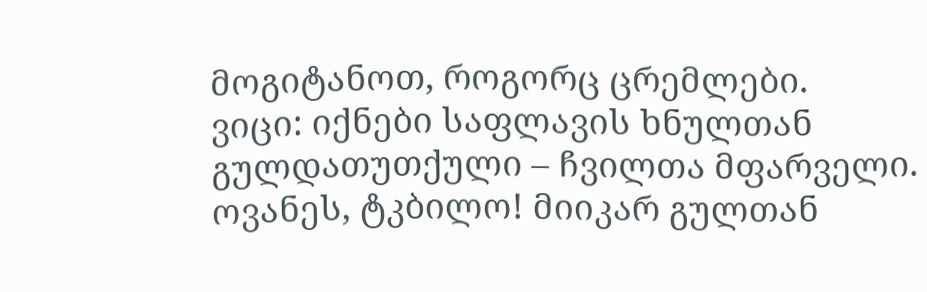მოგიტანოთ, როგორც ცრემლები.
ვიცი: იქნები საფლავის ხნულთან
გულდათუთქული – ჩვილთა მფარველი.
ოვანეს, ტკბილო! მიიკარ გულთან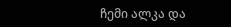ჩემი ალკა და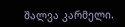შალვა კარმელი.